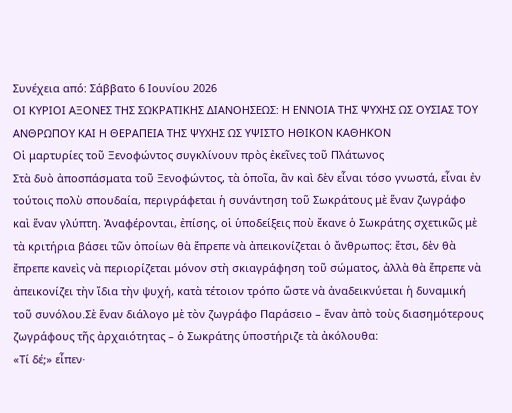Συνέχεια από: Σάββατο 6 Ιουνίου 2026
ΟΙ ΚΥΡΙΟΙ ΑΞΟΝΕΣ ΤΗΣ ΣΩΚΡΑΤΙΚΗΣ ΔΙΑΝΟΗΣΕΩΣ: Η ΕΝΝΟΙΑ ΤΗΣ ΨΥΧΗΣ ΩΣ ΟΥΣΙΑΣ ΤΟΥ ΑΝΘΡΩΠΟΥ ΚΑΙ Η ΘΕΡΑΠΕΙΑ ΤΗΣ ΨΥΧΗΣ ΩΣ ΥΨΙΣΤΟ ΗΘΙΚΟΝ ΚΑΘΗΚΟΝ
Οἱ μαρτυρίες τοῦ Ξενοφώντος συγκλίνουν πρὸς ἐκεῖνες τοῦ Πλάτωνος
Στὰ δυὸ ἀποσπάσματα τοῦ Ξενοφώντος, τὰ ὁποῖα, ἂν καὶ δὲν εἶναι τόσο γνωστά, εἶναι ἐν τούτοις πολὺ σπουδαία, περιγράφεται ἡ συνάντηση τοῦ Σωκράτους μὲ ἕναν ζωγράφο καὶ ἕναν γλύπτη. Ἀναφέρονται, ἐπίσης, οἱ ὑποδείξεις ποὺ ἔκανε ὁ Σωκράτης σχετικῶς μὲ τὰ κριτήρια βάσει τῶν ὁποίων θὰ ἔπρεπε νὰ ἀπεικονίζεται ὁ ἄνθρωπος: ἔτσι, δὲν θὰ ἔπρεπε κανεὶς νὰ περιορίζεται μόνον στὴ σκιαγράφηση τοῦ σώματος, ἀλλὰ θὰ ἔπρεπε νὰ ἀπεικονίζει τὴν ἴδια τὴν ψυχή, κατὰ τέτοιον τρόπο ὥστε νὰ ἀναδεικνύεται ἡ δυναμική τοῦ συνόλου.Σὲ ἕναν διάλογο μὲ τὸν ζωγράφο Παράσειο – ἕναν ἀπὸ τοὺς διασημότερους ζωγράφους τῆς ἀρχαιότητας – ὁ Σωκράτης ὑποστήριζε τὰ ἀκόλουθα:
«Τί δέ;» εἶπεν·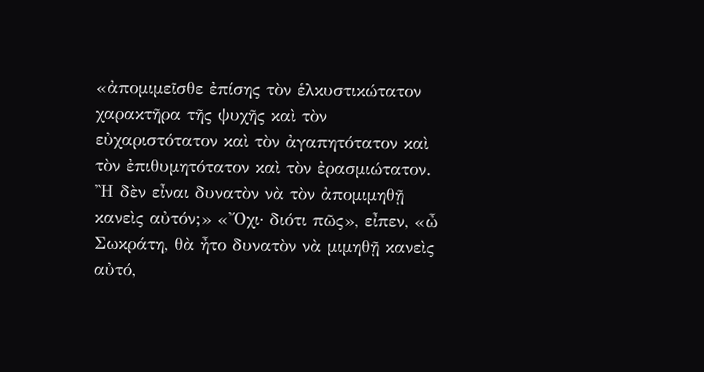«ἀπομιμεῖσθε ἐπίσης τὸν ἑλκυστικώτατον χαρακτῆρα τῆς ψυχῆς καὶ τὸν εὐχαριστότατον καὶ τὸν ἀγαπητότατον καὶ τὸν ἐπιθυμητότατον καὶ τὸν ἐρασμιώτατον. Ἢ δὲν εἶναι δυνατὸν νὰ τὸν ἀπομιμηθῇ κανεὶς αὐτόν;» «Ὄχι· διότι πῶς», εἶπεν, «ὦ Σωκράτη, θὰ ἦτο δυνατὸν νὰ μιμηθῇ κανεὶς αὐτό,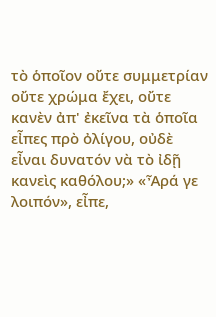τὸ ὁποῖον οὔτε συμμετρίαν οὔτε χρώμα ἔχει, οὔτε κανὲν ἀπ' ἐκεῖνα τὰ ὁποῖα εἶπες πρὸ ὀλίγου, οὐδὲ εἶναι δυνατόν νὰ τὸ ἰδῇ κανεὶς καθόλου;» «Ἆρά γε λοιπόν», εἶπε,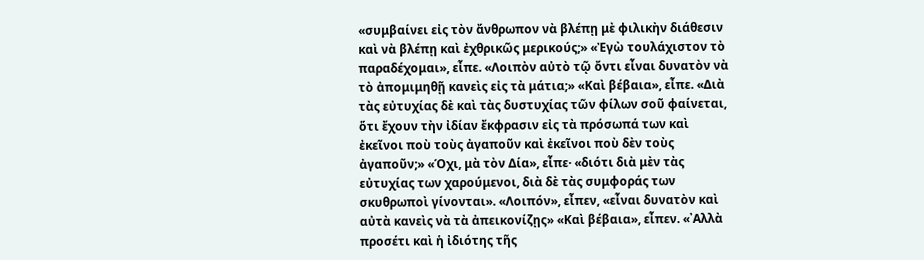«συμβαίνει εἰς τὸν ἄνθρωπον νὰ βλέπῃ μὲ φιλικὴν διάθεσιν καὶ νὰ βλέπῃ καὶ ἐχθρικῶς μερικούς;» «Ἐγὼ τουλάχιστον τὸ παραδέχομαι», εἶπε. «Λοιπὸν αὐτὸ τῷ ὄντι εἶναι δυνατὸν νὰ τὸ ἀπομιμηθῇ κανεὶς εἰς τὰ μάτια;» «Καὶ βέβαια», εἶπε. «Διὰ τὰς εὐτυχίας δὲ καὶ τὰς δυστυχίας τῶν φίλων σοῦ φαίνεται, ὅτι ἔχουν τὴν ἰδίαν ἔκφρασιν εἰς τὰ πρόσωπά των καὶ ἐκεῖνοι ποὺ τοὺς ἀγαποῦν καὶ ἐκεῖνοι ποὺ δὲν τοὺς ἀγαποῦν;» «Όχι, μὰ τὸν Δία», εἶπε· «διότι διὰ μὲν τὰς εὐτυχίας των χαρούμενοι, διὰ δὲ τὰς συμφοράς των σκυθρωποὶ γίνονται». «Λοιπόν», εἶπεν, «εἶναι δυνατὸν καὶ αὐτὰ κανεὶς νὰ τὰ ἀπεικονίζῃς» «Καὶ βέβαια», εἶπεν. «᾿Αλλὰ προσέτι καὶ ἡ ἰδιότης τῆς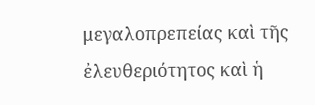μεγαλοπρεπείας καὶ τῆς ἐλευθεριότητος καὶ ἡ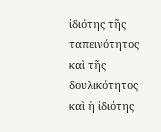ἰδιότης τῆς ταπεινότητος καὶ τῆς δουλικότητος καὶ ἡ ἰδιότης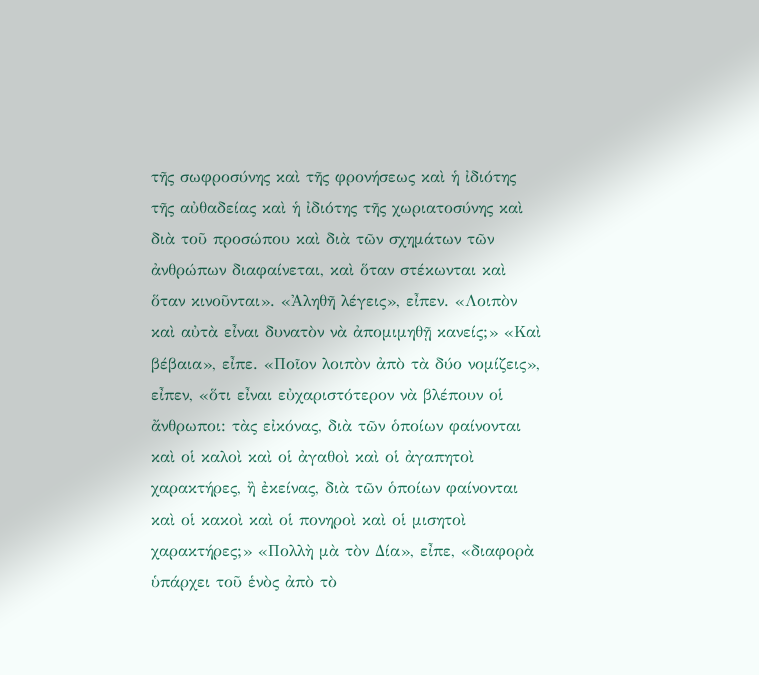τῆς σωφροσύνης καὶ τῆς φρονήσεως καὶ ἡ ἰδιότης τῆς αὐθαδείας καὶ ἡ ἰδιότης τῆς χωριατοσύνης καὶ διὰ τοῦ προσώπου καὶ διὰ τῶν σχημάτων τῶν ἀνθρώπων διαφαίνεται, καὶ ὅταν στέκωνται καὶ ὅταν κινοῦνται». «Ἀληθῆ λέγεις», εἶπεν. «Λοιπὸν καὶ αὐτὰ εἶναι δυνατὸν νὰ ἀπομιμηθῇ κανείς;» «Καὶ βέβαια», εἶπε. «Ποῖον λοιπὸν ἀπὸ τὰ δύο νομίζεις», εἶπεν, «ὅτι εἶναι εὐχαριστότερον νὰ βλέπουν οἱ ἄνθρωποι: τὰς εἰκόνας, διὰ τῶν ὁποίων φαίνονται καὶ οἱ καλοὶ καὶ οἱ ἀγαθοὶ καὶ οἱ ἀγαπητοὶ χαρακτήρες, ἢ ἐκείνας, διὰ τῶν ὁποίων φαίνονται καὶ οἱ κακοὶ καὶ οἱ πονηροὶ καὶ οἱ μισητοὶ χαρακτήρες;» «Πολλὴ μὰ τὸν Δία», εἶπε, «διαφορὰ ὑπάρχει τοῦ ἑνὸς ἀπὸ τὸ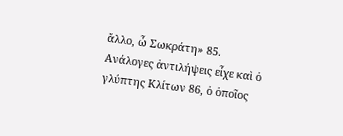ἄλλο, ὦ Σωκράτη» 85.
Ανάλογες ἀντιλήψεις εἶχε καὶ ὁ γλύπτης Κλίτων 86, ὁ ὁποῖος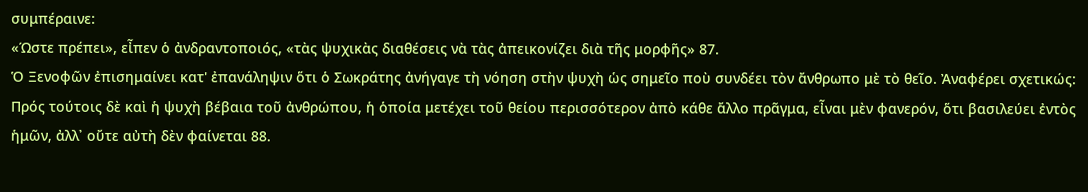συμπέραινε:
«Ώστε πρέπει», εἶπεν ὁ ἀνδραντοποιός, «τὰς ψυχικὰς διαθέσεις νὰ τὰς ἀπεικονίζει διὰ τῆς μορφῆς» 87.
Ὁ Ξενοφῶν ἐπισημαίνει κατ' ἐπανάληψιν ὅτι ὁ Σωκράτης ἀνήγαγε τὴ νόηση στὴν ψυχὴ ὡς σημεῖο ποὺ συνδέει τὸν ἄνθρωπο μὲ τὸ θεῖο. Ἀναφέρει σχετικώς:
Πρός τούτοις δὲ καὶ ἡ ψυχὴ βέβαια τοῦ ἀνθρώπου, ἡ ὁποία μετέχει τοῦ θείου περισσότερον ἀπὸ κάθε ἄλλο πρᾶγμα, εἶναι μὲν φανερόν, ὅτι βασιλεύει ἐντὸς ἡμῶν, ἀλλ᾽ οὔτε αὐτὴ δὲν φαίνεται 88.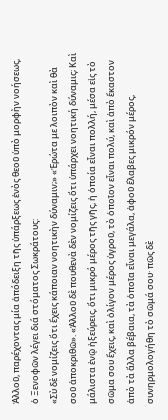Ἀλλοῦ, παρέχοντας μία ἀπόδειξη τῆς ὑπάρξεως ἑνὸς θεοῦ ὑπὸ μορφὴν νοήσεως, ὁ Ξενοφῶν λέγει διά στόματος Σωκράτους:
«Σὺ δὲ νομίζεις ὅτι ἔχεις κάποιαν νοητικὴν δύναμιν;» «Ἐρώτα με λοιπὸν καὶ θὰ σοῦ ἀποκριθῶ». «Ἀλλοῦ δὲ πουθενὰ δὲν νομίζεις ὅτι ὑπάρχει νοητική δύναμις; Καὶ μάλιστα ἐνῷ ἠξεύρεις, ὅτι μικρό μέρος τῆς γῆς, ἡ ὁποία εἶναι πολλή, μέσα εἰς τὸ σῶμα σου ἔχεις, καὶ ὀλίγον μέρος ὑγροῦ, τὸ ὁποῖον εἶναι πολύ, καὶ ἀπὸ ἕκαστον ἀπὸ τὰ ἄλλα βέβαια, τὰ ὁποῖα εἶναι μεγάλα, ἀφοῦ ἔλαβες μικρόν μέρος, συνηρμολογήθη τὸ σῶμά σου· πῶς δὲ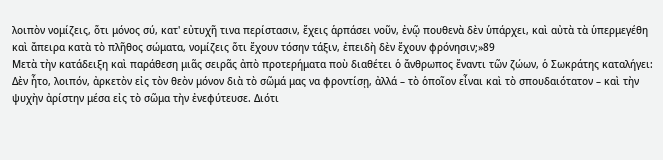λοιπὸν νομίζεις, ὅτι μόνος σύ, κατ' εὐτυχῆ τινα περίστασιν, ἔχεις ἁρπάσει νοῦν, ἐνῷ πουθενὰ δὲν ὑπάρχει, καὶ αὐτὰ τὰ ὑπερμεγέθη καὶ ἄπειρα κατὰ τὸ πλῆθος σώματα, νομίζεις ὅτι ἔχουν τόσην τάξιν, ἐπειδὴ δὲν ἔχουν φρόνησιν;»89
Μετὰ τὴν κατάδειξη καὶ παράθεση μιᾶς σειρᾶς ἀπὸ προτερήματα ποὺ διαθέτει ὁ ἄνθρωπος ἔναντι τῶν ζώων, ὁ Σωκράτης καταλήγει:
Δὲν ἦτο, λοιπόν, ἀρκετὸν εἰς τὸν θεὸν μόνον διὰ τὸ σῶμά μας να φροντίσῃ, ἀλλά – τὸ ὁποῖον εἶναι καὶ τὸ σπουδαιότατον – καὶ τὴν ψυχὴν ἀρίστην μέσα εἰς τὸ σῶμα τὴν ἐνεφύτευσε. Διότι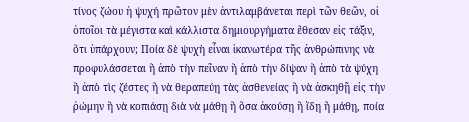τίνος ζώου ἡ ψυχή πρῶτον μὲν ἀντιλαμβάνεται περὶ τῶν θεῶν, οἱ ὁποῖοι τὰ μέγιστα καὶ κάλλιστα δημιουργήματα ἔθεσαν εἰς τάξιν, ὅτι ὑπάρχουν; Ποία δὲ ψυχὴ εἶναι ἱκανωτέρα τῆς ἀνθρώπινης νὰ προφυλάσσεται ἢ ἀπὸ τὴν πεῖναν ἢ ἀπὸ τὴν δίψαν ἢ ἀπὸ τὰ ψύχη ἢ ἀπὸ τὶς ζέστες ἢ νὰ θεραπεύῃ τὰς ἀσθενείας ἢ νὰ ἀσκηθῇ εἰς τὴν ῥώμην ἢ νὰ κοπιάσῃ διὰ νὰ μάθῃ ἢ ὅσα ἀκούσῃ ἢ ἴδῃ ἢ μάθῃ, ποία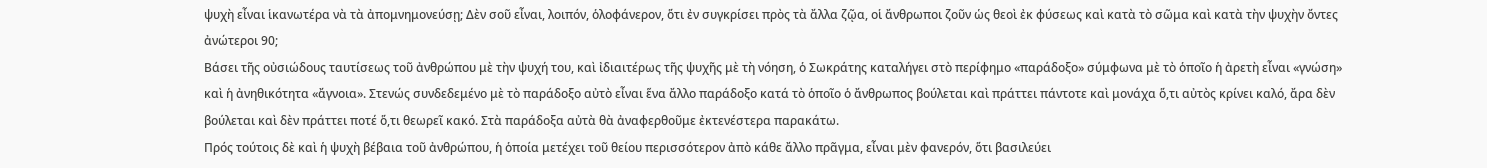ψυχὴ εἶναι ἱκανωτέρα νὰ τὰ ἀπομνημονεύσῃ; Δὲν σοῦ εἶναι, λοιπόν, ὁλοφάνερον, ὅτι ἐν συγκρίσει πρὸς τὰ ἄλλα ζῷα, οἱ ἄνθρωποι ζοῦν ὡς θεοὶ ἐκ φύσεως καὶ κατὰ τὸ σῶμα καὶ κατὰ τὴν ψυχὴν ὄντες ἀνώτεροι 90;
Βάσει τῆς οὐσιώδους ταυτίσεως τοῦ ἀνθρώπου μὲ τὴν ψυχή του, καὶ ἰδιαιτέρως τῆς ψυχῆς μὲ τὴ νόηση, ὁ Σωκράτης καταλήγει στὸ περίφημο «παράδοξο» σύμφωνα μὲ τὸ ὁποῖο ἡ ἀρετὴ εἶναι «γνώση» καὶ ἡ ἀνηθικότητα «ἄγνοια». Στενώς συνδεδεμένο μὲ τὸ παράδοξο αὐτὸ εἶναι ἕνα ἄλλο παράδοξο κατά τὸ ὁποῖο ὁ ἄνθρωπος βούλεται καὶ πράττει πάντοτε καὶ μονάχα ὅ,τι αὐτὸς κρίνει καλό, ἄρα δὲν βούλεται καὶ δὲν πράττει ποτέ ὅ,τι θεωρεῖ κακό. Στὰ παράδοξα αὐτὰ θὰ ἀναφερθοῦμε ἐκτενέστερα παρακάτω.
Πρός τούτοις δὲ καὶ ἡ ψυχὴ βέβαια τοῦ ἀνθρώπου, ἡ ὁποία μετέχει τοῦ θείου περισσότερον ἀπὸ κάθε ἄλλο πρᾶγμα, εἶναι μὲν φανερόν, ὅτι βασιλεύει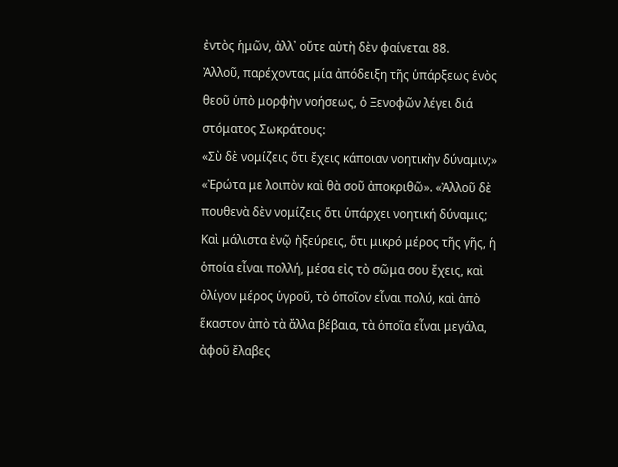ἐντὸς ἡμῶν, ἀλλ᾽ οὔτε αὐτὴ δὲν φαίνεται 88.
Ἀλλοῦ, παρέχοντας μία ἀπόδειξη τῆς ὑπάρξεως ἑνὸς θεοῦ ὑπὸ μορφὴν νοήσεως, ὁ Ξενοφῶν λέγει διά στόματος Σωκράτους:
«Σὺ δὲ νομίζεις ὅτι ἔχεις κάποιαν νοητικὴν δύναμιν;» «Ἐρώτα με λοιπὸν καὶ θὰ σοῦ ἀποκριθῶ». «Ἀλλοῦ δὲ πουθενὰ δὲν νομίζεις ὅτι ὑπάρχει νοητική δύναμις; Καὶ μάλιστα ἐνῷ ἠξεύρεις, ὅτι μικρό μέρος τῆς γῆς, ἡ ὁποία εἶναι πολλή, μέσα εἰς τὸ σῶμα σου ἔχεις, καὶ ὀλίγον μέρος ὑγροῦ, τὸ ὁποῖον εἶναι πολύ, καὶ ἀπὸ ἕκαστον ἀπὸ τὰ ἄλλα βέβαια, τὰ ὁποῖα εἶναι μεγάλα, ἀφοῦ ἔλαβες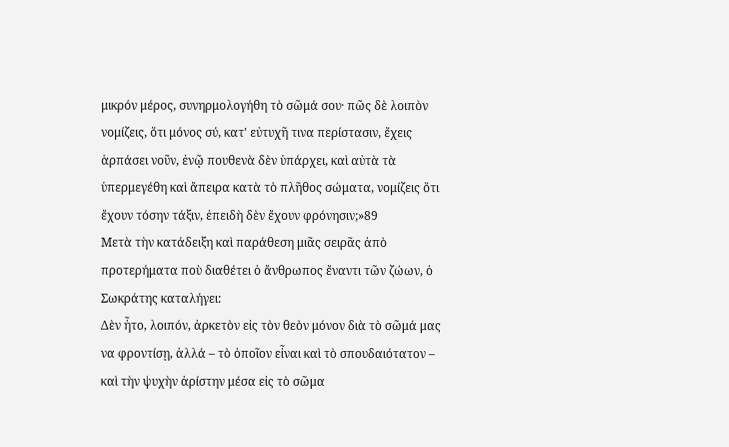μικρόν μέρος, συνηρμολογήθη τὸ σῶμά σου· πῶς δὲ λοιπὸν νομίζεις, ὅτι μόνος σύ, κατ' εὐτυχῆ τινα περίστασιν, ἔχεις ἁρπάσει νοῦν, ἐνῷ πουθενὰ δὲν ὑπάρχει, καὶ αὐτὰ τὰ ὑπερμεγέθη καὶ ἄπειρα κατὰ τὸ πλῆθος σώματα, νομίζεις ὅτι ἔχουν τόσην τάξιν, ἐπειδὴ δὲν ἔχουν φρόνησιν;»89
Μετὰ τὴν κατάδειξη καὶ παράθεση μιᾶς σειρᾶς ἀπὸ προτερήματα ποὺ διαθέτει ὁ ἄνθρωπος ἔναντι τῶν ζώων, ὁ Σωκράτης καταλήγει:
Δὲν ἦτο, λοιπόν, ἀρκετὸν εἰς τὸν θεὸν μόνον διὰ τὸ σῶμά μας να φροντίσῃ, ἀλλά – τὸ ὁποῖον εἶναι καὶ τὸ σπουδαιότατον – καὶ τὴν ψυχὴν ἀρίστην μέσα εἰς τὸ σῶμα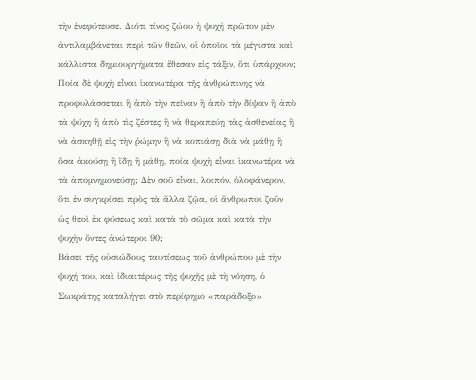τὴν ἐνεφύτευσε. Διότι τίνος ζώου ἡ ψυχή πρῶτον μὲν ἀντιλαμβάνεται περὶ τῶν θεῶν, οἱ ὁποῖοι τὰ μέγιστα καὶ κάλλιστα δημιουργήματα ἔθεσαν εἰς τάξιν, ὅτι ὑπάρχουν; Ποία δὲ ψυχὴ εἶναι ἱκανωτέρα τῆς ἀνθρώπινης νὰ προφυλάσσεται ἢ ἀπὸ τὴν πεῖναν ἢ ἀπὸ τὴν δίψαν ἢ ἀπὸ τὰ ψύχη ἢ ἀπὸ τὶς ζέστες ἢ νὰ θεραπεύῃ τὰς ἀσθενείας ἢ νὰ ἀσκηθῇ εἰς τὴν ῥώμην ἢ νὰ κοπιάσῃ διὰ νὰ μάθῃ ἢ ὅσα ἀκούσῃ ἢ ἴδῃ ἢ μάθῃ, ποία ψυχὴ εἶναι ἱκανωτέρα νὰ τὰ ἀπομνημονεύσῃ; Δὲν σοῦ εἶναι, λοιπόν, ὁλοφάνερον, ὅτι ἐν συγκρίσει πρὸς τὰ ἄλλα ζῷα, οἱ ἄνθρωποι ζοῦν ὡς θεοὶ ἐκ φύσεως καὶ κατὰ τὸ σῶμα καὶ κατὰ τὴν ψυχὴν ὄντες ἀνώτεροι 90;
Βάσει τῆς οὐσιώδους ταυτίσεως τοῦ ἀνθρώπου μὲ τὴν ψυχή του, καὶ ἰδιαιτέρως τῆς ψυχῆς μὲ τὴ νόηση, ὁ Σωκράτης καταλήγει στὸ περίφημο «παράδοξο»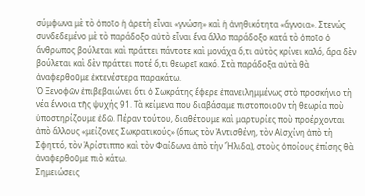σύμφωνα μὲ τὸ ὁποῖο ἡ ἀρετὴ εἶναι «γνώση» καὶ ἡ ἀνηθικότητα «ἄγνοια». Στενώς συνδεδεμένο μὲ τὸ παράδοξο αὐτὸ εἶναι ἕνα ἄλλο παράδοξο κατά τὸ ὁποῖο ὁ ἄνθρωπος βούλεται καὶ πράττει πάντοτε καὶ μονάχα ὅ,τι αὐτὸς κρίνει καλό, ἄρα δὲν βούλεται καὶ δὲν πράττει ποτέ ὅ,τι θεωρεῖ κακό. Στὰ παράδοξα αὐτὰ θὰ ἀναφερθοῦμε ἐκτενέστερα παρακάτω.
Ὁ Ξενοφῶν ἐπιβεβαιώνει ὅτι ὁ Σωκράτης ἔφερε ἐπανειλημμένως στὸ προσκήνιο τὴ νέα ἔννοια τῆς ψυχής 91. Τὰ κείμενα που διαβάσαμε πιστοποιοῦν τὴ θεωρία ποὺ ὑποστηρίζουμε ἐδῶ. Πέραν τούτου, διαθέτουμε καὶ μαρτυρίες ποὺ προέρχονται ἀπὸ ἄλλους «μείζονες Σωκρατικούς» (ὅπως τὸν Ἀντισθένη, τὸν Αἰσχίνη ἀπὸ τὴ Σφηττό, τὸν Ἀρίστιππο καὶ τὸν Φαίδωνα ἀπὸ τὴν Ἤλιδα), στοὺς ὁποίους ἐπίσης θὰ ἀναφερθοῦμε πιὸ κάτω.
Σημειώσεις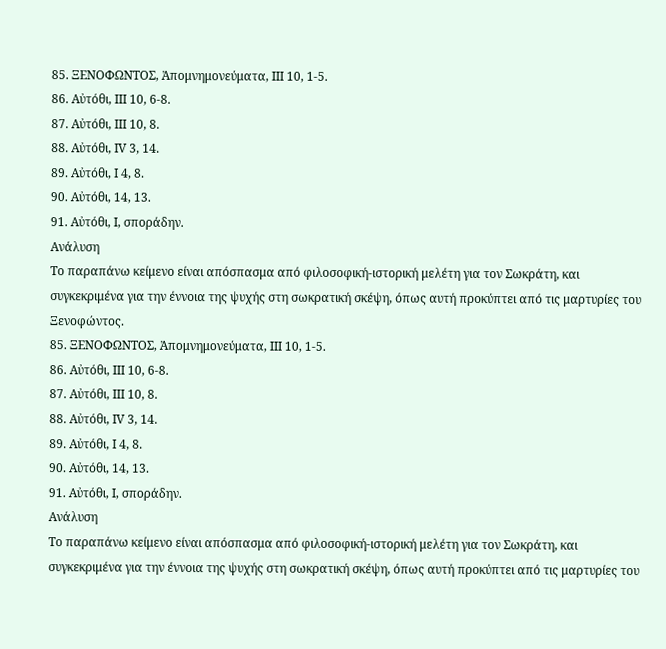85. ΞΕΝΟΦΩΝΤΟΣ, Ἀπομνημονεύματα, ΙII 10, 1-5.
86. Αὐτόθι, ΙΙΙ 10, 6-8.
87. Αὐτόθι, ΙΙΙ 10, 8.
88. Αὐτόθι, ΙV 3, 14.
89. Αὐτόθι, Ι 4, 8.
90. Αὐτόθι, 14, 13.
91. Αὐτόθι, Ι, σποράδην.
Ανάλυση
Το παραπάνω κείμενο είναι απόσπασμα από φιλοσοφική-ιστορική μελέτη για τον Σωκράτη, και συγκεκριμένα για την έννοια της ψυχής στη σωκρατική σκέψη, όπως αυτή προκύπτει από τις μαρτυρίες του Ξενοφώντος.
85. ΞΕΝΟΦΩΝΤΟΣ, Ἀπομνημονεύματα, ΙII 10, 1-5.
86. Αὐτόθι, ΙΙΙ 10, 6-8.
87. Αὐτόθι, ΙΙΙ 10, 8.
88. Αὐτόθι, ΙV 3, 14.
89. Αὐτόθι, Ι 4, 8.
90. Αὐτόθι, 14, 13.
91. Αὐτόθι, Ι, σποράδην.
Ανάλυση
Το παραπάνω κείμενο είναι απόσπασμα από φιλοσοφική-ιστορική μελέτη για τον Σωκράτη, και συγκεκριμένα για την έννοια της ψυχής στη σωκρατική σκέψη, όπως αυτή προκύπτει από τις μαρτυρίες του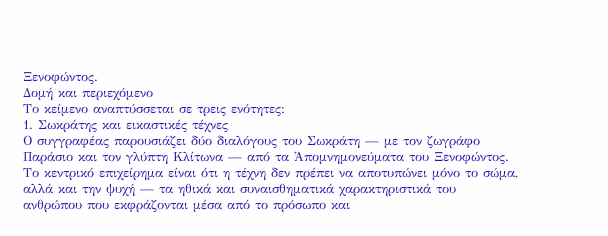Ξενοφώντος.
Δομή και περιεχόμενο
Το κείμενο αναπτύσσεται σε τρεις ενότητες:
1. Σωκράτης και εικαστικές τέχνες
Ο συγγραφέας παρουσιάζει δύο διαλόγους του Σωκράτη — με τον ζωγράφο Παράσιο και τον γλύπτη Κλίτωνα — από τα Ἀπομνημονεύματα του Ξενοφώντος. Το κεντρικό επιχείρημα είναι ότι η τέχνη δεν πρέπει να αποτυπώνει μόνο το σώμα, αλλά και την ψυχή — τα ηθικά και συναισθηματικά χαρακτηριστικά του ανθρώπου που εκφράζονται μέσα από το πρόσωπο και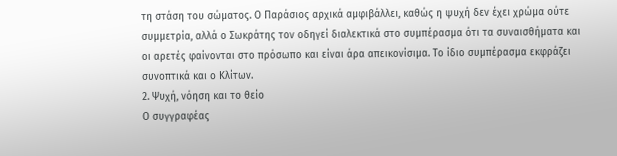τη στάση του σώματος. Ο Παράσιος αρχικά αμφιβάλλει, καθώς η ψυχή δεν έχει χρώμα ούτε συμμετρία, αλλά ο Σωκράτης τον οδηγεί διαλεκτικά στο συμπέρασμα ότι τα συναισθήματα και οι αρετές φαίνονται στο πρόσωπο και είναι άρα απεικονίσιμα. Το ίδιο συμπέρασμα εκφράζει συνοπτικά και ο Κλίτων.
2. Ψυχή, νόηση και το θείο
Ο συγγραφέας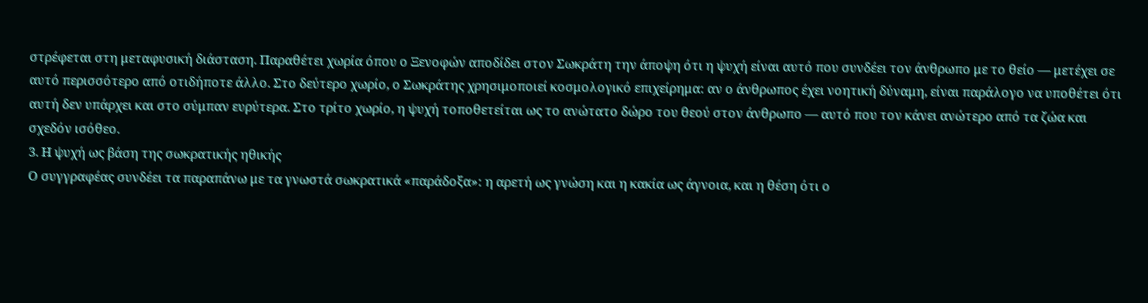στρέφεται στη μεταφυσική διάσταση. Παραθέτει χωρία όπου ο Ξενοφών αποδίδει στον Σωκράτη την άποψη ότι η ψυχή είναι αυτό που συνδέει τον άνθρωπο με το θείο — μετέχει σε αυτό περισσότερο από οτιδήποτε άλλο. Στο δεύτερο χωρίο, ο Σωκράτης χρησιμοποιεί κοσμολογικό επιχείρημα: αν ο άνθρωπος έχει νοητική δύναμη, είναι παράλογο να υποθέτει ότι αυτή δεν υπάρχει και στο σύμπαν ευρύτερα. Στο τρίτο χωρίο, η ψυχή τοποθετείται ως το ανώτατο δώρο του θεού στον άνθρωπο — αυτό που τον κάνει ανώτερο από τα ζώα και σχεδόν ισόθεο.
3. Η ψυχή ως βάση της σωκρατικής ηθικής
Ο συγγραφέας συνδέει τα παραπάνω με τα γνωστά σωκρατικά «παράδοξα»: η αρετή ως γνώση και η κακία ως άγνοια, και η θέση ότι ο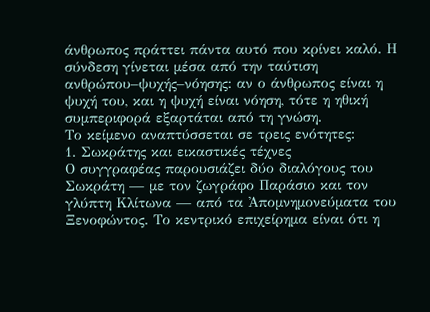άνθρωπος πράττει πάντα αυτό που κρίνει καλό. Η σύνδεση γίνεται μέσα από την ταύτιση ανθρώπου–ψυχής–νόησης: αν ο άνθρωπος είναι η ψυχή του, και η ψυχή είναι νόηση, τότε η ηθική συμπεριφορά εξαρτάται από τη γνώση.
Το κείμενο αναπτύσσεται σε τρεις ενότητες:
1. Σωκράτης και εικαστικές τέχνες
Ο συγγραφέας παρουσιάζει δύο διαλόγους του Σωκράτη — με τον ζωγράφο Παράσιο και τον γλύπτη Κλίτωνα — από τα Ἀπομνημονεύματα του Ξενοφώντος. Το κεντρικό επιχείρημα είναι ότι η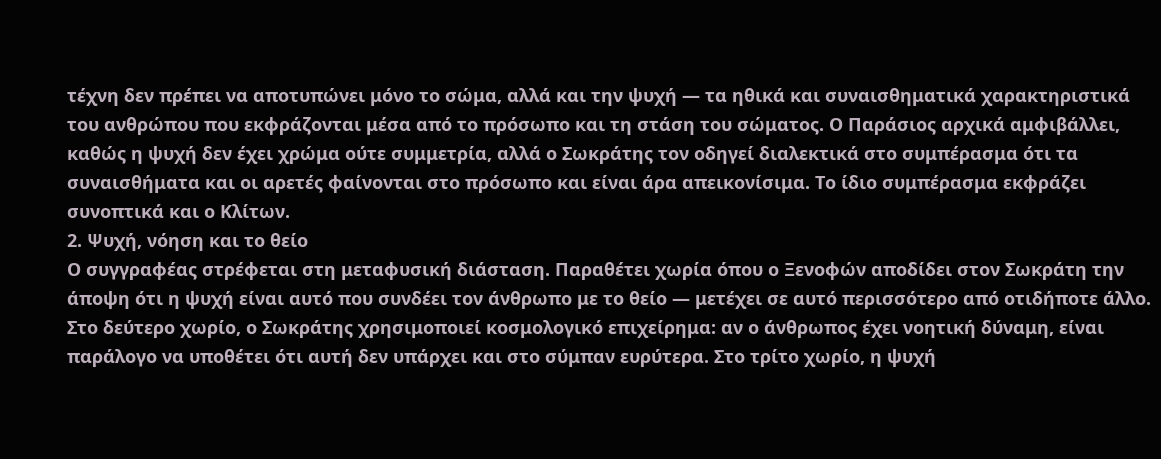τέχνη δεν πρέπει να αποτυπώνει μόνο το σώμα, αλλά και την ψυχή — τα ηθικά και συναισθηματικά χαρακτηριστικά του ανθρώπου που εκφράζονται μέσα από το πρόσωπο και τη στάση του σώματος. Ο Παράσιος αρχικά αμφιβάλλει, καθώς η ψυχή δεν έχει χρώμα ούτε συμμετρία, αλλά ο Σωκράτης τον οδηγεί διαλεκτικά στο συμπέρασμα ότι τα συναισθήματα και οι αρετές φαίνονται στο πρόσωπο και είναι άρα απεικονίσιμα. Το ίδιο συμπέρασμα εκφράζει συνοπτικά και ο Κλίτων.
2. Ψυχή, νόηση και το θείο
Ο συγγραφέας στρέφεται στη μεταφυσική διάσταση. Παραθέτει χωρία όπου ο Ξενοφών αποδίδει στον Σωκράτη την άποψη ότι η ψυχή είναι αυτό που συνδέει τον άνθρωπο με το θείο — μετέχει σε αυτό περισσότερο από οτιδήποτε άλλο. Στο δεύτερο χωρίο, ο Σωκράτης χρησιμοποιεί κοσμολογικό επιχείρημα: αν ο άνθρωπος έχει νοητική δύναμη, είναι παράλογο να υποθέτει ότι αυτή δεν υπάρχει και στο σύμπαν ευρύτερα. Στο τρίτο χωρίο, η ψυχή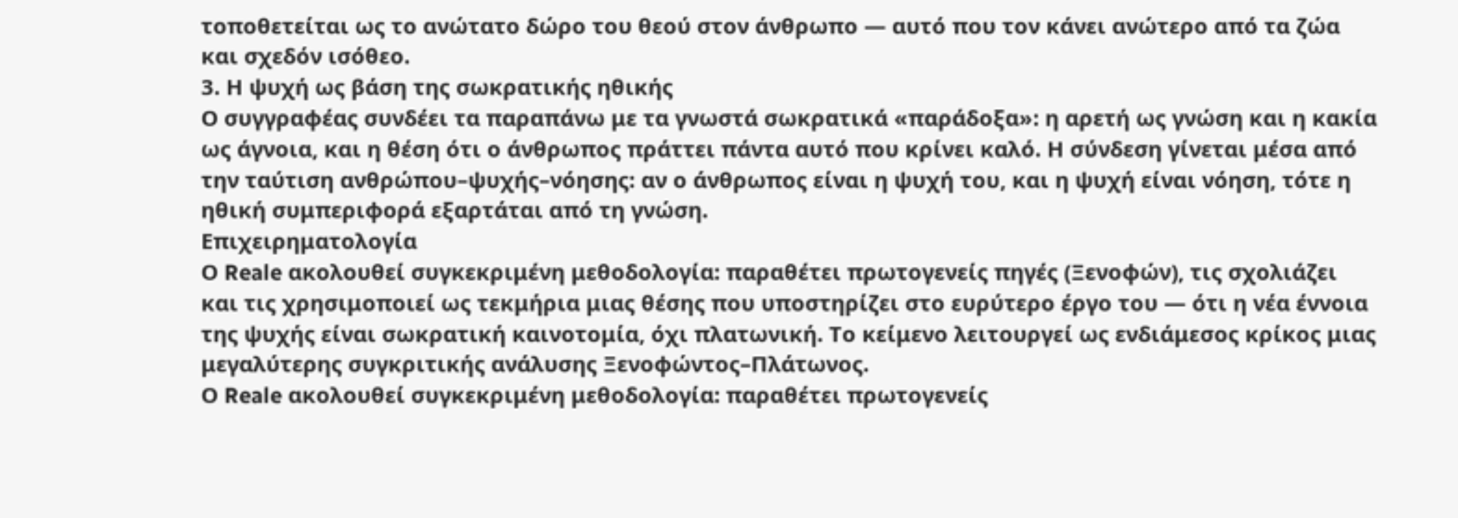τοποθετείται ως το ανώτατο δώρο του θεού στον άνθρωπο — αυτό που τον κάνει ανώτερο από τα ζώα και σχεδόν ισόθεο.
3. Η ψυχή ως βάση της σωκρατικής ηθικής
Ο συγγραφέας συνδέει τα παραπάνω με τα γνωστά σωκρατικά «παράδοξα»: η αρετή ως γνώση και η κακία ως άγνοια, και η θέση ότι ο άνθρωπος πράττει πάντα αυτό που κρίνει καλό. Η σύνδεση γίνεται μέσα από την ταύτιση ανθρώπου–ψυχής–νόησης: αν ο άνθρωπος είναι η ψυχή του, και η ψυχή είναι νόηση, τότε η ηθική συμπεριφορά εξαρτάται από τη γνώση.
Επιχειρηματολογία
Ο Reale ακολουθεί συγκεκριμένη μεθοδολογία: παραθέτει πρωτογενείς πηγές (Ξενοφών), τις σχολιάζει και τις χρησιμοποιεί ως τεκμήρια μιας θέσης που υποστηρίζει στο ευρύτερο έργο του — ότι η νέα έννοια της ψυχής είναι σωκρατική καινοτομία, όχι πλατωνική. Το κείμενο λειτουργεί ως ενδιάμεσος κρίκος μιας μεγαλύτερης συγκριτικής ανάλυσης Ξενοφώντος–Πλάτωνος.
Ο Reale ακολουθεί συγκεκριμένη μεθοδολογία: παραθέτει πρωτογενείς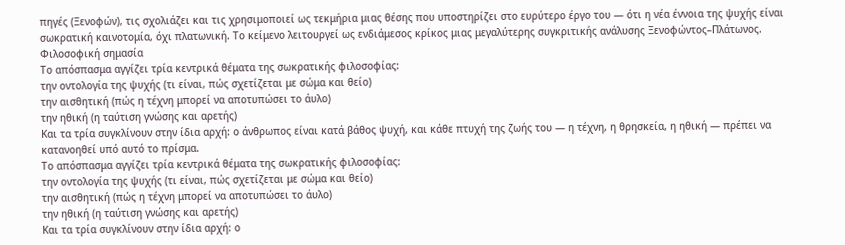πηγές (Ξενοφών), τις σχολιάζει και τις χρησιμοποιεί ως τεκμήρια μιας θέσης που υποστηρίζει στο ευρύτερο έργο του — ότι η νέα έννοια της ψυχής είναι σωκρατική καινοτομία, όχι πλατωνική. Το κείμενο λειτουργεί ως ενδιάμεσος κρίκος μιας μεγαλύτερης συγκριτικής ανάλυσης Ξενοφώντος–Πλάτωνος.
Φιλοσοφική σημασία
Το απόσπασμα αγγίζει τρία κεντρικά θέματα της σωκρατικής φιλοσοφίας:
την οντολογία της ψυχής (τι είναι, πώς σχετίζεται με σώμα και θείο)
την αισθητική (πώς η τέχνη μπορεί να αποτυπώσει το άυλο)
την ηθική (η ταύτιση γνώσης και αρετής)
Και τα τρία συγκλίνουν στην ίδια αρχή: ο άνθρωπος είναι κατά βάθος ψυχή, και κάθε πτυχή της ζωής του — η τέχνη, η θρησκεία, η ηθική — πρέπει να κατανοηθεί υπό αυτό το πρίσμα.
Το απόσπασμα αγγίζει τρία κεντρικά θέματα της σωκρατικής φιλοσοφίας:
την οντολογία της ψυχής (τι είναι, πώς σχετίζεται με σώμα και θείο)
την αισθητική (πώς η τέχνη μπορεί να αποτυπώσει το άυλο)
την ηθική (η ταύτιση γνώσης και αρετής)
Και τα τρία συγκλίνουν στην ίδια αρχή: ο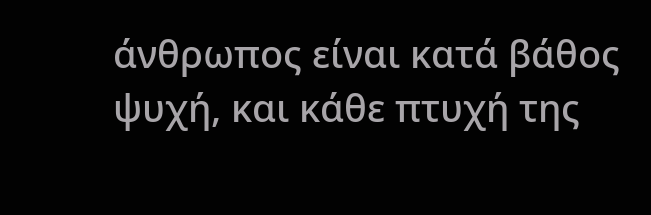άνθρωπος είναι κατά βάθος ψυχή, και κάθε πτυχή της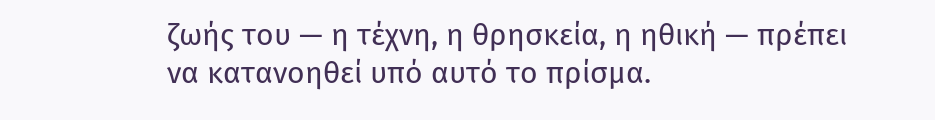ζωής του — η τέχνη, η θρησκεία, η ηθική — πρέπει να κατανοηθεί υπό αυτό το πρίσμα.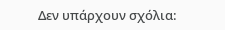Δεν υπάρχουν σχόλια: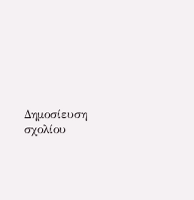Δημοσίευση σχολίου